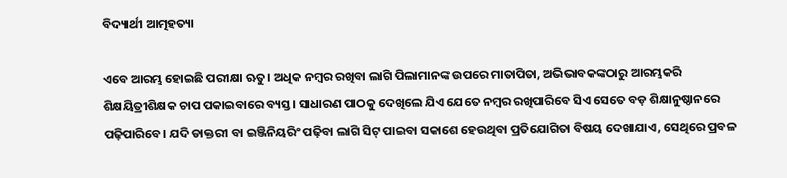ବିଦ୍ୟାର୍ଥୀ ଆତ୍ମହତ୍ୟା

ଏବେ ଆରମ୍ଭ ହୋଇଛି ପରୀକ୍ଷା ଋତୁ। ଅଧିକ ନମ୍ବର ରଖିବା ଲାଗି ପିଲାମାନଙ୍କ ଉପରେ ମାତାପିତା, ଅଭିଭାବକଙ୍କଠାରୁ ଆରମ୍ଭକରି ଶିକ୍ଷୟିତ୍ରୀଶିକ୍ଷକ ଚାପ ପକାଇବାରେ ବ୍ୟସ୍ତ। ସାଧାରଣ ପାଠକୁ ଦେଖିଲେ ଯିଏ ଯେତେ ନମ୍ବର ରଖିପାରିବେ ସିଏ ସେତେ ବଡ଼ ଶିକ୍ଷାନୁଷ୍ଠାନରେ ପଢ଼ିପାରିବେ। ଯଦି ଡାକ୍ତରୀ ବା ଇଞ୍ଜିନିୟରିଂ ପଢ଼ିବା ଲାଗି ସିଟ୍‌ ପାଇବା ସକାଶେ ହେଉଥିବା ପ୍ରତିଯୋଗିତା ବିଷୟ ଦେଖାଯାଏ, ସେଥିରେ ପ୍ରବଳ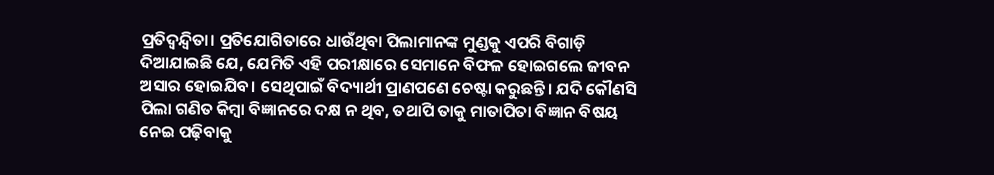ପ୍ରତିଦ୍ୱନ୍ଦ୍ୱିତା। ପ୍ରତିଯୋଗିତାରେ ଧାଉଁଥିବା ପିଲାମାନଙ୍କ ମୁଣ୍ଡକୁ ଏପରି ବିଗାଡ଼ି ଦିଆଯାଇଛି ଯେ, ଯେମିତି ଏହି ପରୀକ୍ଷାରେ ସେମାନେ ବିଫଳ ହୋଇଗଲେ ଜୀବନ ଅସାର ହୋଇଯିବ। ସେଥିପାଇଁ ବିଦ୍ୟାର୍ଥୀ ପ୍ରାଣପଣେ ଚେଷ୍ଟା କରୁଛନ୍ତି। ଯଦି କୌଣସି ପିଲା ଗଣିତ କିମ୍ବା ବିଜ୍ଞାନରେ ଦକ୍ଷ ନ ଥିବ, ତଥାପି ତାକୁ ମାତାପିତା ବିଜ୍ଞାନ ବିଷୟ ନେଇ ପଢ଼ିବାକୁ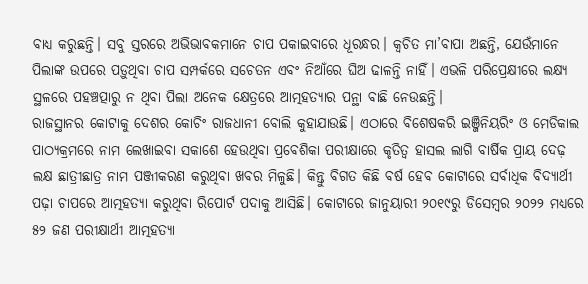ବାଧ୍ୟ କରୁଛନ୍ତି। ସବୁ ସ୍ତରରେ ଅଭିଭାବକମାନେ ଚାପ ପକାଇବାରେ ଧୂରନ୍ଧର। କ୍ୱଚିତ ମା’ବାପା ଅଛନ୍ତି, ଯେଉଁମାନେ ପିଲାଙ୍କ ଉପରେ ପଡ଼ୁଥିବା ଚାପ ସମ୍ପର୍କରେ ସଚେତନ ଏବଂ ନିଆଁରେ ଘିଅ ଢାଳନ୍ତି ନାହିଁ। ଏଭଳି ପରିପ୍ରେକ୍ଷୀରେ ଲକ୍ଷ୍ୟ ସ୍ଥଳରେ ପହଞ୍ଚତ୍ପାରୁ ନ ଥିବା ପିଲା ଅନେକ କ୍ଷେତ୍ରରେ ଆତ୍ମହତ୍ୟାର ପନ୍ଥା ବାଛି ନେଉଛନ୍ତି।
ରାଜସ୍ଥାନର କୋଟାକୁ ଦେଶର କୋଚିଂ ରାଜଧାନୀ ବୋଲି କୁହାଯାଉଛି। ଏଠାରେ ବିଶେଷକରି ଇଞ୍ଜିନିୟରିଂ ଓ ମେଡିକାଲ ପାଠ୍ୟକ୍ରମରେ ନାମ ଲେଖାଇବା ସକାଶେ ହେଉଥିବା ପ୍ରବେଶିକା ପରୀକ୍ଷାରେ କୃତିତ୍ୱ ହାସଲ ଲାଗି ବାର୍ଷିକ ପ୍ରାୟ ଦେଢ଼ ଲକ୍ଷ ଛାତ୍ରୀଛାତ୍ର ନାମ ପଞ୍ଜୀକରଣ କରୁଥିବା ଖବର ମିଳୁଛି। କିନ୍ତୁ ବିଗତ କିଛି ବର୍ଷ ହେବ କୋଟାରେ ସର୍ବାଧିକ ବିଦ୍ୟାର୍ଥୀ ପଢ଼ା ଚାପରେ ଆତ୍ମହତ୍ୟା କରୁଥିବା ରିପୋର୍ଟ ପଦାକୁ ଆସିଛି। କୋଟାରେ ଜାନୁୟାରୀ ୨୦୧୯ରୁ ଡିସେମ୍ବର ୨୦୨୨ ମଧ୍ୟରେ ୫୨ ଜଣ ପରୀକ୍ଷାର୍ଥୀ ଆତ୍ମହତ୍ୟା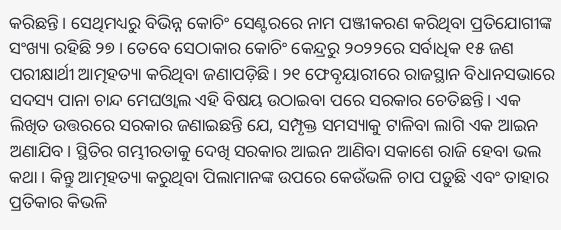କରିଛନ୍ତି। ସେଥିମଧ୍ୟରୁ ବିଭିନ୍ନ କୋଚିଂ ସେଣ୍ଟରରେ ନାମ ପଞ୍ଜୀକରଣ କରିଥିବା ପ୍ରତିଯୋଗୀଙ୍କ ସଂଖ୍ୟା ରହିଛି ୨୭। ତେବେ ସେଠାକାର କୋଚିଂ କେନ୍ଦ୍ରରୁ ୨୦୨୨ରେ ସର୍ବାଧିକ ୧୫ ଜଣ ପରୀକ୍ଷାର୍ଥୀ ଆତ୍ମହତ୍ୟା କରିଥିବା ଜଣାପଡ଼ିଛି। ୨୧ ଫେବୃୟାରୀରେ ରାଜସ୍ଥାନ ବିଧାନସଭାରେ ସଦସ୍ୟ ପାନା ଚାନ୍ଦ ମେଘଓ୍ବାଲ ଏହି ବିଷୟ ଉଠାଇବା ପରେ ସରକାର ଚେତିଛନ୍ତି। ଏକ ଲିଖିତ ଉତ୍ତରରେ ସରକାର ଜଣାଇଛନ୍ତି ଯେ, ସମ୍ପୃକ୍ତ ସମସ୍ୟାକୁ ଟାଳିବା ଲାଗି ଏକ ଆଇନ ଅଣାଯିବ। ସ୍ଥିତିର ଗମ୍ଭୀରତାକୁ ଦେଖି ସରକାର ଆଇନ ଆଣିବା ସକାଶେ ରାଜି ହେବା ଭଲ କଥା। କିନ୍ତୁ ଆତ୍ମହତ୍ୟା କରୁଥିବା ପିଲାମାନଙ୍କ ଉପରେ କେଉଁଭଳି ଚାପ ପଡ଼ୁଛି ଏବଂ ତାହାର ପ୍ରତିକାର କିଭଳି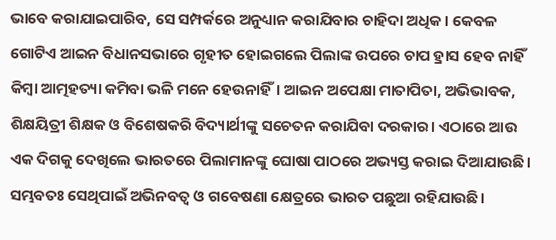ଭାବେ କରାଯାଇପାରିବ, ସେ ସମ୍ପର୍କରେ ଅନୁଧ୍ୟାନ କରାଯିବାର ଚାହିଦା ଅଧିକ। କେବଳ ଗୋଟିଏ ଆଇନ ବିଧାନସଭାରେ ଗୃହୀତ ହୋଇଗଲେ ପିଲାଙ୍କ ଉପରେ ଚାପ ହ୍ରାସ ହେବ ନାହିଁ କିମ୍ବା ଆତ୍ମହତ୍ୟା କମିବା ଭଳି ମନେ ହେଉନାହିଁ। ଆଇନ ଅପେକ୍ଷା ମାତାପିତା, ଅଭିଭାବକ, ଶିକ୍ଷୟିତ୍ରୀ ଶିକ୍ଷକ ଓ ବିଶେଷକରି ବିଦ୍ୟାର୍ଥୀଙ୍କୁ ସଚେତନ କରାଯିବା ଦରକାର। ଏଠାରେ ଆଉ ଏକ ଦିଗକୁ ଦେଖିଲେ ଭାରତରେ ପିଲାମାନଙ୍କୁ ଘୋଷା ପାଠରେ ଅଭ୍ୟସ୍ତ କରାଇ ଦିଆଯାଉଛି। ସମ୍ଭବତଃ ସେଥିପାଇଁ ଅଭିନବତ୍ୱ ଓ ଗବେଷଣା କ୍ଷେତ୍ରରେ ଭାରତ ପଛୁଆ ରହିଯାଉଛି।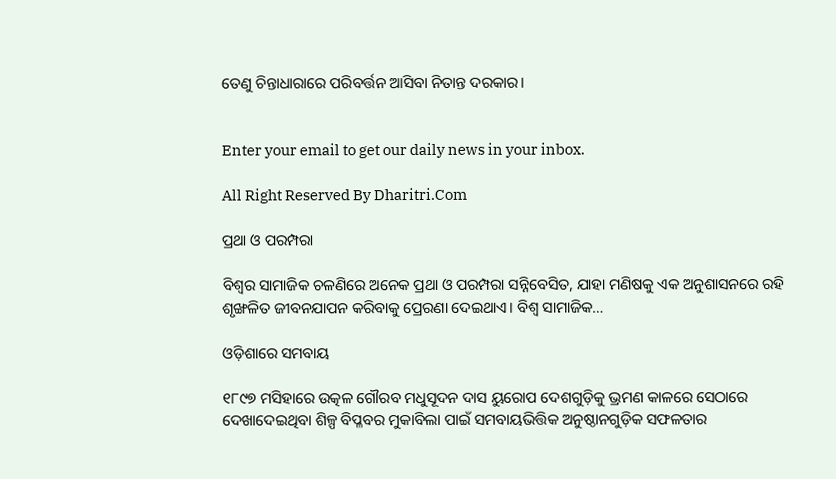ତେଣୁ ଚିନ୍ତାଧାରାରେ ପରିବର୍ତ୍ତନ ଆସିବା ନିତାନ୍ତ ଦରକାର।


Enter your email to get our daily news in your inbox.

All Right Reserved By Dharitri.Com

ପ୍ରଥା ଓ ପରମ୍ପରା

ବିଶ୍ୱର ସାମାଜିକ ଚଳଣିରେ ଅନେକ ପ୍ରଥା ଓ ପରମ୍ପରା ସନ୍ନିବେସିତ, ଯାହା ମଣିଷକୁ ଏକ ଅନୁଶାସନରେ ରହି ଶୃଙ୍ଖଳିତ ଜୀବନଯାପନ କରିବାକୁ ପ୍ରେରଣା ଦେଇଥାଏ। ବିଶ୍ୱ ସାମାଜିକ…

ଓଡ଼ିଶାରେ ସମବାୟ

୧୮୯୭ ମସିହାରେ ଉତ୍କଳ ଗୌରବ ମଧୁସୂଦନ ଦାସ ୟୁରୋପ ଦେଶଗୁଡ଼ିକୁ ଭ୍ରମଣ କାଳରେ ସେଠାରେ ଦେଖାଦେଇଥିବା ଶିଳ୍ପ ବିପ୍ଳବର ମୁକାବିଲା ପାଇଁ ସମବାୟଭିତ୍ତିକ ଅନୁଷ୍ଠାନଗୁଡ଼ିକ ସଫଳତାର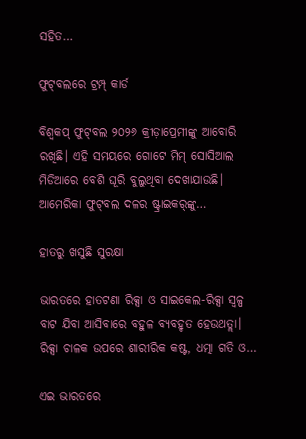ସହିତ…

ଫୁଟ୍‌ବଲରେ ଟ୍ରମ୍ପ୍‌ କାର୍ଡ

ବିଶ୍ୱକପ୍‌ ଫୁଟ୍‌ବଲ ୨୦୨୬ କ୍ରୀଡ଼ାପ୍ରେମୀଙ୍କୁ ଆବୋରି ରଖିଛି। ଏହି ସମୟରେ ଗୋଟେ ମିମ୍‌ ସୋସିଆଲ ମିଡିଆରେ ବେଶି ଘୂରି ବୁଲୁଥିବା ଦେଖାଯାଉଛି। ଆମେରିକା ଫୁଟ୍‌ବଲ ଦଳର ଷ୍ଟ୍ରାଇକର୍‌ଙ୍କୁ…

ହାତରୁ ଖସୁଛି ସୁରକ୍ଷା

ଭାରତରେ ହାତଟଣା ରିକ୍ସା ଓ ସାଇକେଲ-ରିକ୍ସା ସ୍ବଳ୍ପ ବାଟ ଯିବା ଆସିବାରେ ବହୁଳ ବ୍ୟବହୃତ ହେଉଥତ୍ଲା। ରିକ୍ସା ଚାଳକ ଉପରେ ଶାରୀରିକ କଷ୍ଟ, ଧତ୍ମା ଗତି ଓ…

ଏଇ ଭାରତରେ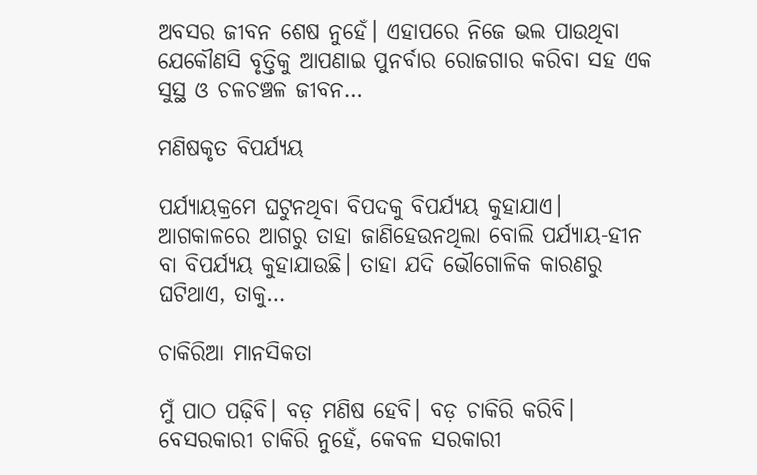ଅବସର ଜୀବନ ଶେଷ ନୁହେଁ। ଏହାପରେ ନିଜେ ଭଲ ପାଉଥିବା ଯେକୌଣସି ବୃତ୍ତିକୁ ଆପଣାଇ ପୁନର୍ବାର ରୋଜଗାର କରିବା ସହ ଏକ ସୁସ୍ଥ ଓ ଚଳଚଞ୍ଚଳ ଜୀବନ…

ମଣିଷକୃତ ବିପର୍ଯ୍ୟୟ

ପର୍ଯ୍ୟାୟକ୍ରମେ ଘଟୁନଥିବା ବିପଦକୁ ବିପର୍ଯ୍ୟୟ କୁହାଯାଏ। ଆଗକାଳରେ ଆଗରୁ ତାହା ଜାଣିହେଉନଥିଲା ବୋଲି ପର୍ଯ୍ୟାୟ-ହୀନ ବା ବିପର୍ଯ୍ୟୟ କୁହାଯାଉଛି। ତାହା ଯଦି ଭୌଗୋଳିକ କାରଣରୁ ଘଟିଥାଏ, ତାକୁ…

ଚାକିରିଆ ମାନସିକତା

ମୁଁ ପାଠ ପଢ଼ିବି। ବଡ଼ ମଣିଷ ହେବି। ବଡ଼ ଚାକିରି କରିବି। ବେସରକାରୀ ଚାକିରି ନୁହେଁ, କେବଳ ସରକାରୀ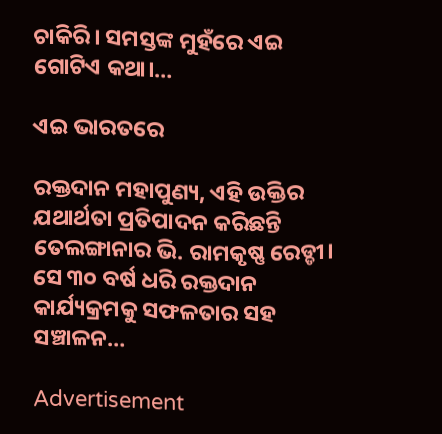ଚାକିରି। ସମସ୍ତଙ୍କ ମୁହଁରେ ଏଇ ଗୋଟିଏ କଥା।…

ଏଇ ଭାରତରେ

ରକ୍ତଦାନ ମହାପୁଣ୍ୟ, ଏହି ଉକ୍ତିର ଯଥାର୍ଥତା ପ୍ରତିପାଦନ କରିଛନ୍ତି ତେଲଙ୍ଗାନାର ଭି. ରାମକୃଷ୍ଣ ରେଡ୍ଡୀ। ସେ ୩୦ ବର୍ଷ ଧରି ରକ୍ତଦାନ କାର୍ଯ୍ୟକ୍ରମକୁ ସଫଳତାର ସହ ସଞ୍ଚାଳନ…

Advertisement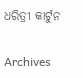ଧରିତ୍ରୀ କାର୍ଟୁନ

Archives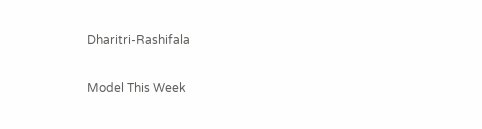Dharitri-Rashifala

Model This Week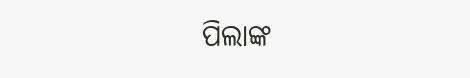ପିଲାଙ୍କ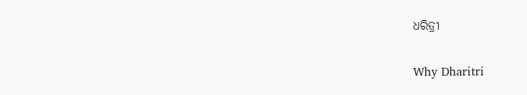ଧରିତ୍ରୀ

Why Dharitri